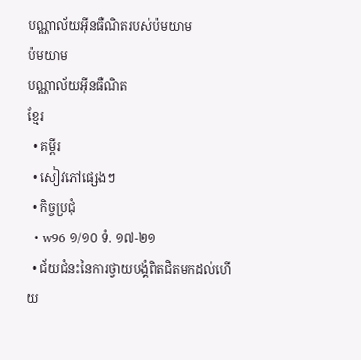បណ្ណាល័យអ៊ីនធឺណិតរបស់ប៉មយាម
ប៉មយាម
បណ្ណាល័យអ៊ីនធឺណិត
ខ្មែរ
  • គម្ពីរ
  • សៀវភៅផ្សេងៗ
  • កិច្ចប្រជុំ
  • w96 ១/១០ ទំ. ១៧-២១
  • ជ័យជំនះនៃការថ្វាយបង្គំពិតជិតមកដល់ហើយ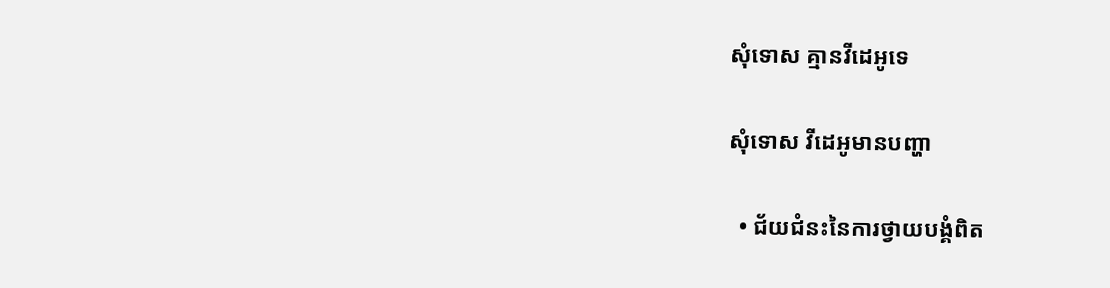សុំទោស គ្មានវីដេអូទេ

សុំទោស វីដេអូមានបញ្ហា

  • ជ័យជំនះនៃការថ្វាយបង្គំពិត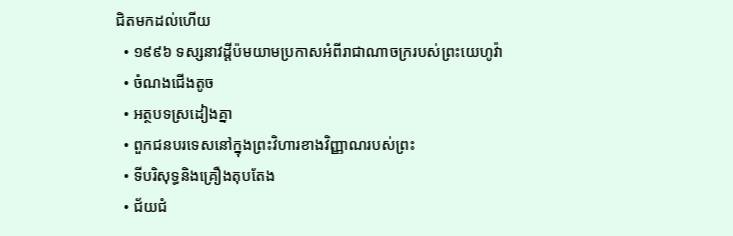ជិតមកដល់ហើយ
  • ១៩៩៦ ទស្សនាវដ្ដីប៉មយាមប្រកាសអំពីរាជាណាចក្ររបស់ព្រះយេហូវ៉ា
  • ចំណងជើងតូច
  • អត្ថបទស្រដៀងគ្នា
  • ពួកជនបរទេសនៅក្នុងព្រះវិហារខាងវិញ្ញាណរបស់ព្រះ
  • ទីបរិសុទ្ធនិងគ្រឿងតុបតែង
  • ជ័យជំ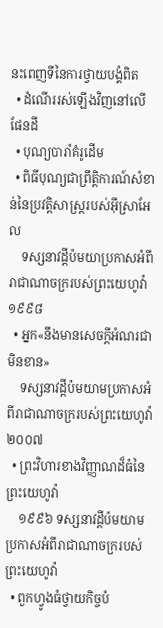នះពេញទីនៃការថ្វាយបង្គំពិត
  • ដំណើររស់ឡើងវិញនៅលើផែនដី
  • បុណ្យបារាំគំរូដើម
  • ពិធីបុណ្យជាព្រឹត្ដិការណ៍សំខាន់នៃប្រវត្ដិសាស្ត្ររបស់អ៊ីស្រាអែល
    ទស្សនាវដ្ដីប៉មយាប្រកាសអំពីរាជាណាចក្ររបស់ព្រះយេហូវ៉ា ១៩៩៨
  • អ្នក«នឹងមានសេចក្ដីអំណរជាមិនខាន»
    ទស្សនាវដ្ដីប៉មយាមប្រកាសអំពីរាជាណាចក្ររបស់ព្រះយេហូវ៉ា ២០០៧
  • ព្រះវិហារខាងវិញ្ញាណដ៏ធំនៃព្រះយេហូវ៉ា
    ១៩៩៦ ទស្សនាវដ្ដីប៉មយាមប្រកាសអំពីរាជាណាចក្ររបស់ព្រះយេហូវ៉ា
  • ពួកហ្វូងធំថ្វាយកិច្ចបំ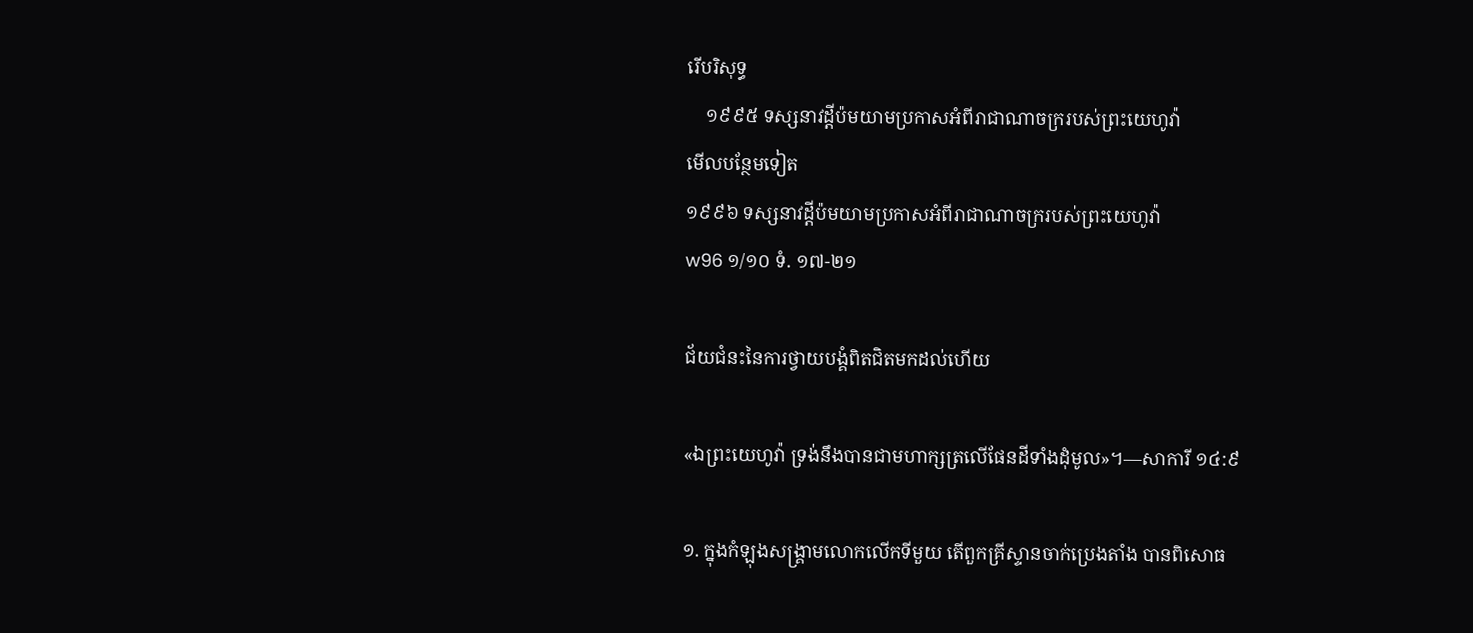រើបរិសុទ្ធ
    ១៩៩៥ ទស្សនាវដ្ដីប៉មយាមប្រកាសអំពីរាជាណាចក្ររបស់ព្រះយេហូវ៉ា
មើលបន្ថែមទៀត
១៩៩៦ ទស្សនាវដ្ដីប៉មយាមប្រកាសអំពីរាជាណាចក្ររបស់ព្រះយេហូវ៉ា
w96 ១/១០ ទំ. ១៧-២១

ជ័យជំនះនៃការថ្វាយបង្គំពិតជិតមកដល់ហើយ

«ឯព្រះយេហូវ៉ា ទ្រង់នឹងបានជាមហាក្សត្រលើផែនដីទាំងដុំមូល»។—សាការី ១៤:៩

១. ក្នុងកំឡុងសង្គ្រាមលោកលើកទីមួយ តើពួកគ្រីស្ទានចាក់ប្រេងតាំង បានពិសោធ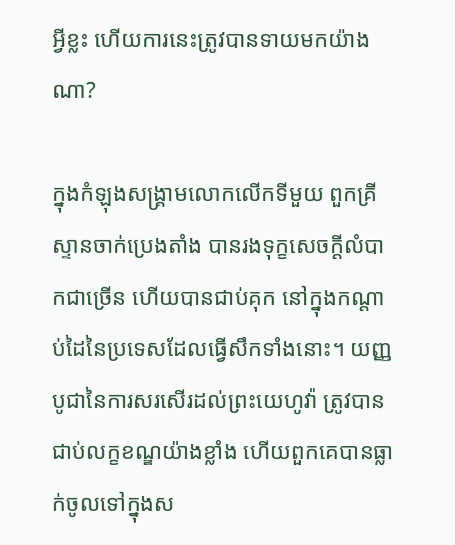អ្វីខ្លះ ហើយការនេះត្រូវបានទាយមកយ៉ាងណា?

ក្នុងកំឡុងសង្គ្រាមលោកលើកទីមួយ ពួកគ្រីស្ទានចាក់ប្រេងតាំង បានរងទុក្ខសេចក្ដីលំបាកជាច្រើន ហើយបានជាប់គុក នៅក្នុងកណ្ដាប់ដៃនៃប្រទេសដែលធ្វើសឹកទាំងនោះ។ យញ្ញបូជានៃការសរសើរដល់ព្រះយេហូវ៉ា ត្រូវបានជាប់លក្ខខណ្ឌយ៉ាងខ្លាំង ហើយពួកគេបានធ្លាក់ចូលទៅក្នុងស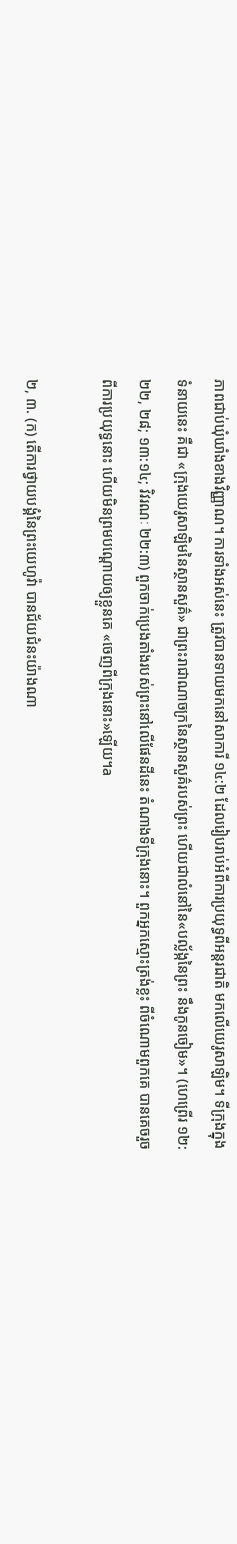ភាពជាប់ឃុំឃាំងខាងវិញ្ញាណ។ ការទាំងអស់នេះ ត្រូវបានទាយមកនៅសាការី ១៤:២ ដែលរៀបរាប់អំពីការប្រយុទ្ធពីអន្តរជាតិ មកលើយេរូសាឡិម។ ទីក្រុងក្នុងទំនាយនេះ គឺជា «ក្រុងយេរូសាឡិមនៃស្ថានសួគ៌» ជាព្រះរាជាណាចក្រនៃស្ថានសួគ៌របស់ព្រះ ហើយជាលំនៅនៃ«បល្ល័ង្កនៃព្រះ នឹងកូនចៀម»។ (ហេព្រើរ ១២:២២, ២៨; ១៣:១៤; វិវរណៈ ២២:៣) ពួកចាក់ប្រេងតាំងរបស់ព្រះនៅលើផែនដីនេះ តំណាងទីក្រុងនោះ។ ពួកអ្នកស្មោះត្រង់ខ្លះ ពីចំណោមពួកគេ បានគេចរួចពីការប្រយុទ្ធនោះ ហើយមិនព្រមបណ្ដោយឲ្យខ្លួនគេ «ចេញពីក្រុងនោះ»ឡើយ។a

២, ៣. (ក) តើការថ្វាយបង្គំនៃព្រះយេហូវ៉ា បានជ័យជំនះយ៉ាងណា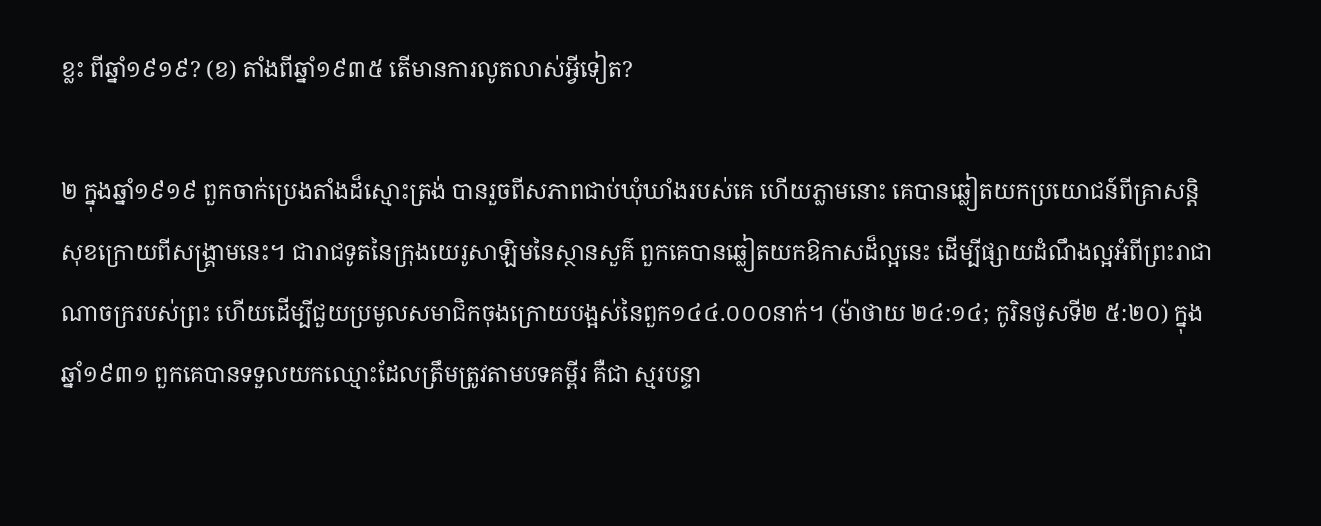ខ្លះ ពីឆ្នាំ១៩១៩? (ខ) តាំងពីឆ្នាំ១៩៣៥ តើមានការលូតលាស់អ្វីទៀត?

២ ក្នុងឆ្នាំ១៩១៩ ពួកចាក់ប្រេងតាំងដ៏ស្មោះត្រង់ បានរួចពីសភាពជាប់ឃុំឃាំងរបស់គេ ហើយភ្លាមនោះ គេបានឆ្លៀតយកប្រយោជន៍ពីគ្រាសន្ដិសុខក្រោយពីសង្គ្រាមនេះ។ ជារាជទូតនៃក្រុងយេរូសាឡិមនៃស្ថានសួគ៌ ពួកគេបានឆ្លៀតយកឱកាសដ៏ល្អនេះ ដើម្បីផ្សាយដំណឹងល្អអំពីព្រះរាជាណាចក្ររបស់ព្រះ ហើយដើម្បីជួយប្រមូលសមាជិកចុងក្រោយបង្អស់នៃពួក១៤៤.០០០នាក់។ (ម៉ាថាយ ២៤:១៤; កូរិនថូសទី២ ៥:២០) ក្នុងឆ្នាំ១៩៣១ ពួកគេបានទទួលយកឈ្មោះដែលត្រឹមត្រូវតាមបទគម្ពីរ គឺជា ស្មរបន្ទា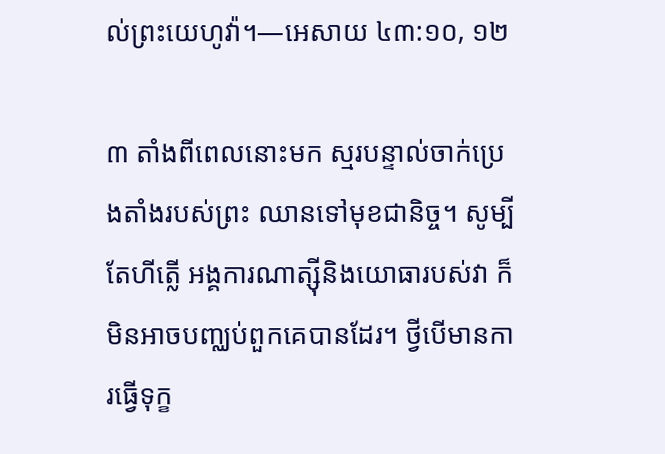ល់ព្រះយេហូវ៉ា។—អេសាយ ៤៣:១០, ១២

៣ តាំងពីពេលនោះមក ស្មរបន្ទាល់ចាក់ប្រេងតាំងរបស់ព្រះ ឈានទៅមុខជានិច្ច។ សូម្បីតែហីត្លើ អង្គការណាត្ស៊ីនិងយោធារបស់វា ក៏មិនអាចបញ្ឈប់ពួកគេបានដែរ។ ថ្វីបើមានការធ្វើទុក្ខ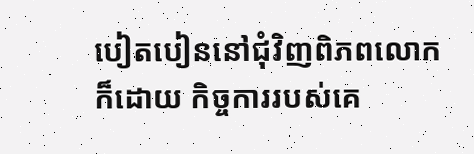បៀតបៀននៅជុំវិញពិភពលោកក៏ដោយ កិច្ចការរបស់គេ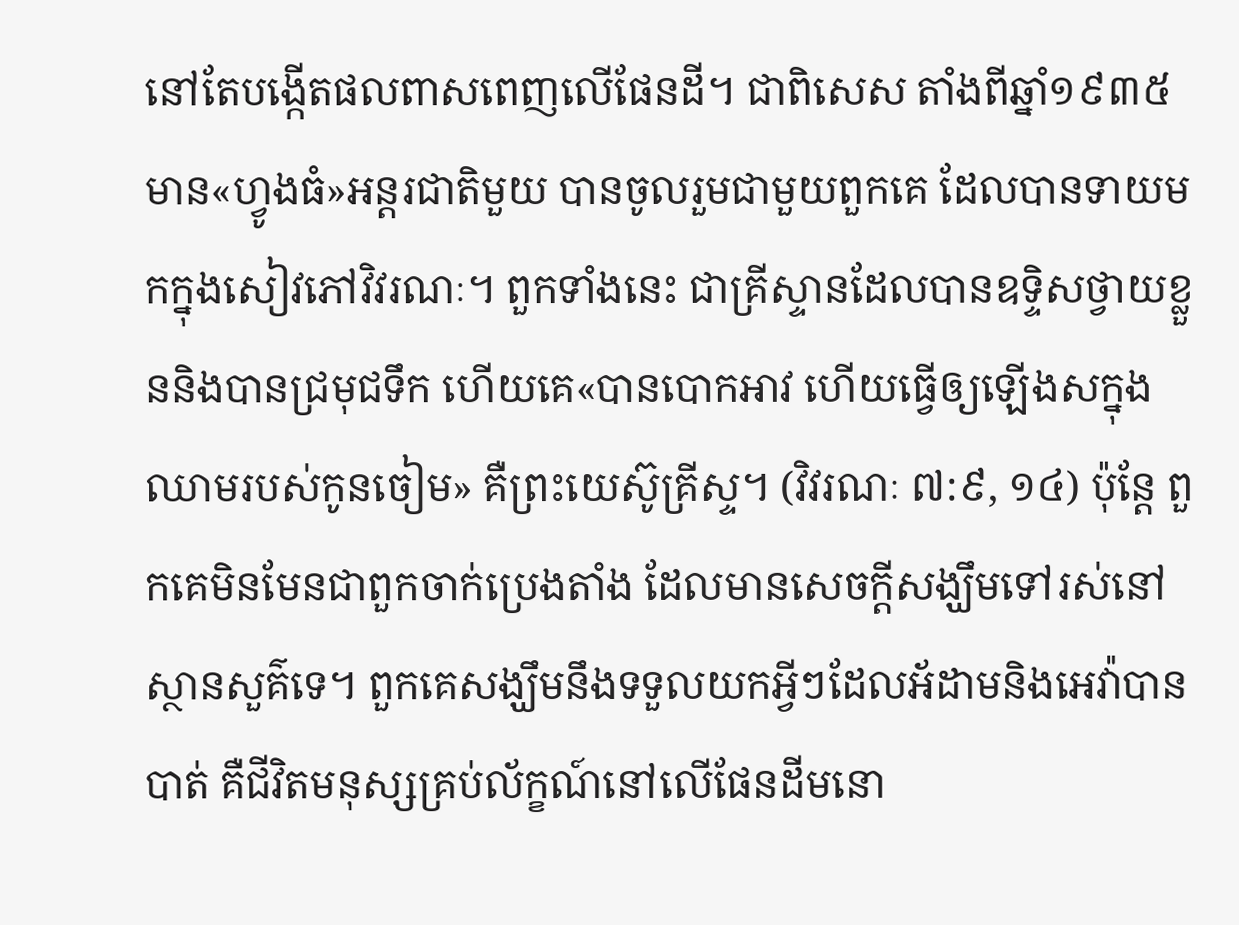នៅតែបង្កើតផលពាសពេញលើផែនដី។ ជាពិសេស តាំងពីឆ្នាំ១៩៣៥ មាន«ហ្វូងធំ»អន្តរជាតិមួយ បានចូលរួមជាមួយពួកគេ ដែលបានទាយមកក្នុងសៀវភៅវិវរណៈ។ ពួកទាំងនេះ ជាគ្រីស្ទានដែលបានឧទ្ទិសថ្វាយខ្លួននិងបានជ្រមុជទឹក ហើយគេ«បានបោកអាវ ហើយធ្វើឲ្យឡើងសក្នុងឈាមរបស់កូនចៀម» គឺព្រះយេស៊ូគ្រីស្ទ។ (វិវរណៈ ៧:៩, ១៤) ប៉ុន្តែ ពួកគេមិនមែនជាពួកចាក់ប្រេងតាំង ដែលមានសេចក្ដីសង្ឃឹមទៅរស់នៅស្ថានសួគ៌ទេ។ ពួកគេសង្ឃឹមនឹងទទួលយកអ្វីៗដែលអ័ដាមនិងអេវ៉ាបានបាត់ គឺជីវិតមនុស្សគ្រប់ល័ក្ខណ៍នៅលើផែនដីមនោ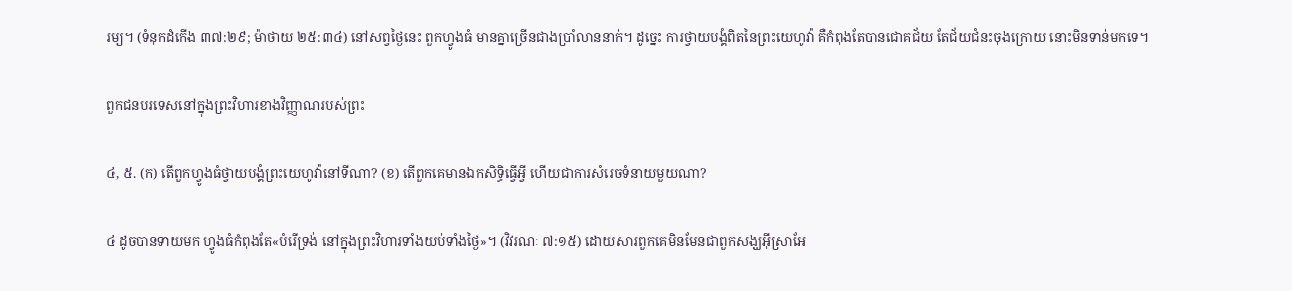រម្យ។ (ទំនុកដំកើង ៣៧:២៩; ម៉ាថាយ ២៥:៣៤) នៅសព្វថ្ងៃនេះ ពួកហ្វូងធំ មានគ្នាច្រើនជាងប្រាំលាននាក់។ ដូច្នេះ ការថ្វាយបង្គំពិតនៃព្រះយេហូវ៉ា គឺកំពុងតែបានជោគជ័យ តែជ័យជំនះចុងក្រោយ នោះមិនទាន់មកទេ។

ពួកជនបរទេសនៅក្នុងព្រះវិហារខាងវិញ្ញាណរបស់ព្រះ

៤, ៥. (ក) តើពួកហ្វូងធំថ្វាយបង្គំព្រះយេហូវ៉ានៅទីណា? (ខ) តើពួកគេមានឯកសិទ្ធិធ្វើអ្វី ហើយជាការសំរេចទំនាយមួយណា?

៤ ដូចបានទាយមក ហ្វូងធំកំពុងតែ«បំរើទ្រង់ នៅក្នុងព្រះវិហារទាំងយប់ទាំងថ្ងៃ»។ (វិវរណៈ ៧:១៥) ដោយសារពួកគេមិនមែនជាពួកសង្ឃអ៊ីស្រាអែ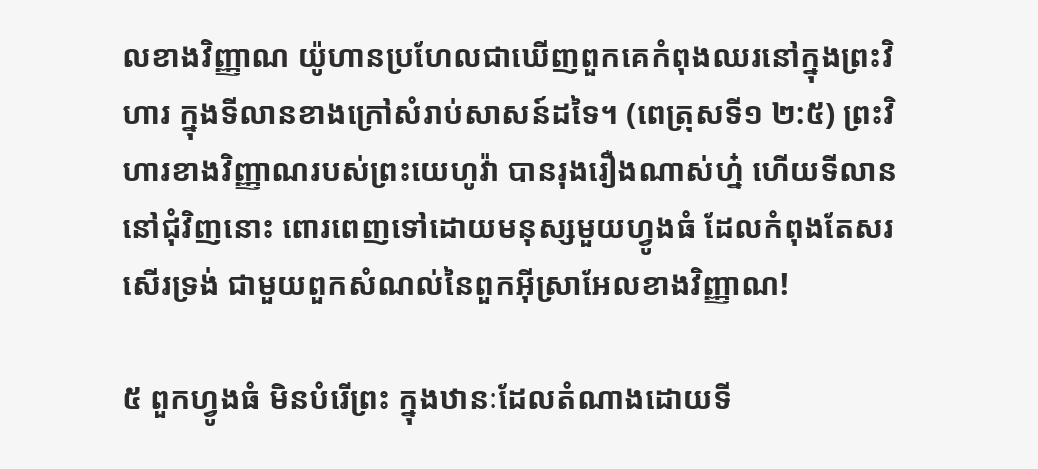លខាងវិញ្ញាណ យ៉ូហានប្រហែលជាឃើញពួកគេកំពុងឈរនៅក្នុងព្រះវិហារ ក្នុងទីលានខាងក្រៅសំរាប់សាសន៍ដទៃ។ (ពេត្រុសទី១ ២:៥) ព្រះវិហារខាងវិញ្ញាណរបស់ព្រះយេហូវ៉ា បានរុងរឿងណាស់ហ្ន៎ ហើយទីលាននៅជុំវិញនោះ ពោរពេញទៅដោយមនុស្សមួយហ្វូងធំ ដែលកំពុងតែសរសើរទ្រង់ ជាមួយពួកសំណល់នៃពួកអ៊ីស្រាអែលខាងវិញ្ញាណ!

៥ ពួកហ្វូងធំ មិនបំរើព្រះ ក្នុងឋានៈដែលតំណាងដោយទី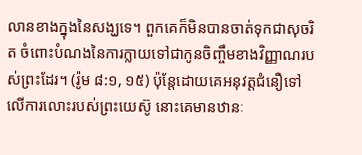លានខាងក្នុងនៃសង្ឃទេ។ ពួកគេក៏មិនបានចាត់ទុកជាសុចរិត ចំពោះបំណងនៃការក្លាយទៅជាកូនចិញ្ចឹមខាងវិញ្ញាណរបស់ព្រះដែរ។ (រ៉ូម ៨:១, ១៥) ប៉ុន្តែដោយគេអនុវត្តជំនឿទៅលើការលោះរបស់ព្រះយេស៊ូ នោះគេមានឋានៈ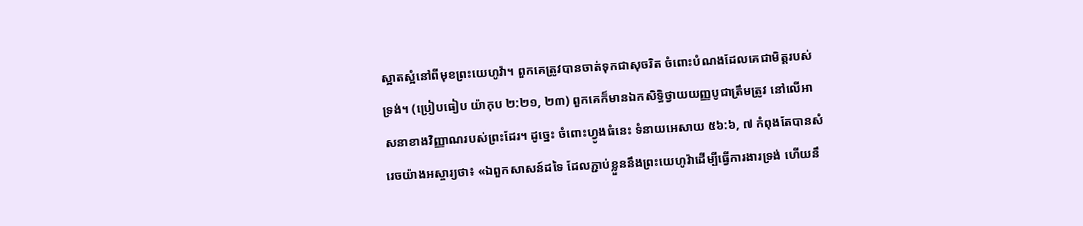ស្អាតស្អំនៅពីមុខព្រះយេហូវ៉ា។ ពួកគេត្រូវបានចាត់ទុកជាសុចរិត ចំពោះបំណងដែលគេជាមិត្តរបស់ទ្រង់។ (ប្រៀបធៀប យ៉ាកុប ២:២១, ២៣) ពួកគេក៏មានឯកសិទ្ធិថ្វាយយញ្ញបូជាត្រឹមត្រូវ នៅលើអាសនាខាងវិញ្ញាណរបស់ព្រះដែរ។ ដូច្នេះ ចំពោះហ្វូងធំនេះ ទំនាយអេសាយ ៥៦:៦, ៧ កំពុងតែបានសំរេចយ៉ាងអស្ចារ្យថា៖ «ឯពួកសាសន៍ដទៃ ដែលភ្ជាប់ខ្លួននឹងព្រះយេហូវ៉ាដើម្បីធ្វើការងារទ្រង់ ហើយនឹ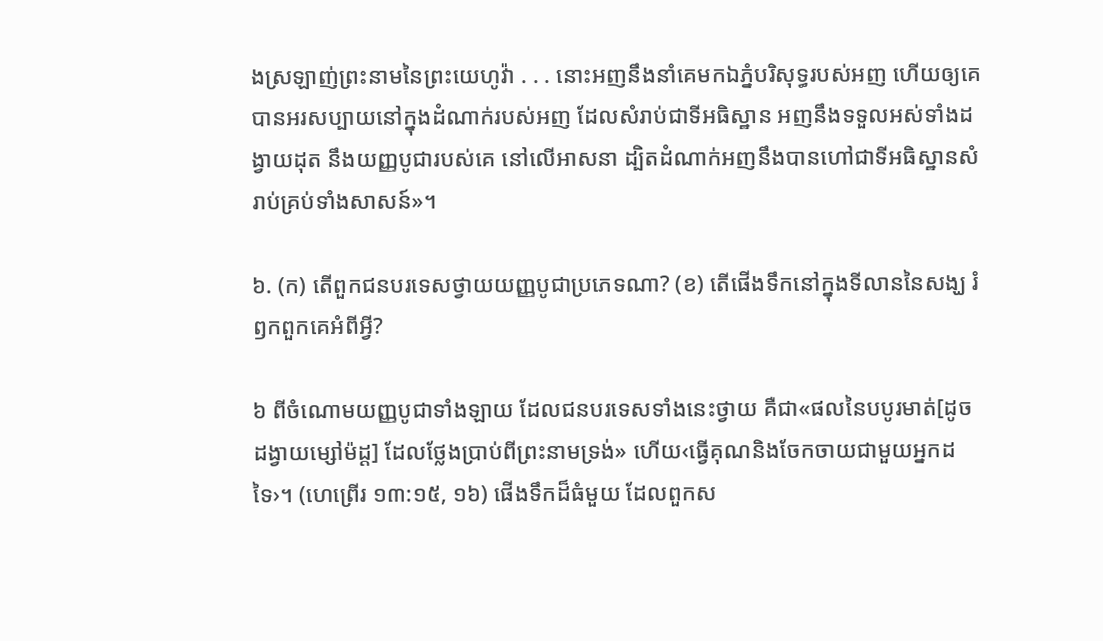ងស្រឡាញ់ព្រះនាមនៃព្រះយេហូវ៉ា . . . នោះអញនឹងនាំគេមកឯភ្នំបរិសុទ្ធរបស់អញ ហើយឲ្យគេបានអរសប្បាយនៅក្នុងដំណាក់របស់អញ ដែលសំរាប់ជាទីអធិស្ឋាន អញនឹងទទួលអស់ទាំងដង្វាយដុត នឹងយញ្ញបូជារបស់គេ នៅលើអាសនា ដ្បិតដំណាក់អញនឹងបានហៅជាទីអធិស្ឋានសំរាប់គ្រប់ទាំងសាសន៍»។

៦. (ក) តើពួកជនបរទេសថ្វាយយញ្ញបូជាប្រភេទណា? (ខ) តើផើងទឹកនៅក្នុងទីលាននៃសង្ឃ រំឭកពួកគេអំពីអ្វី?

៦ ពីចំណោមយញ្ញបូជាទាំងឡាយ ដែលជនបរទេសទាំងនេះថ្វាយ គឺជា«ផលនៃបបូរមាត់[ដូចដង្វាយម្សៅម៉ដ្ដ] ដែលថ្លែងប្រាប់ពីព្រះនាមទ្រង់» ហើយ‹ធ្វើគុណនិងចែកចាយជាមួយអ្នកដទៃ›។ (ហេព្រើរ ១៣:១៥, ១៦) ផើងទឹកដ៏ធំមួយ ដែលពួកស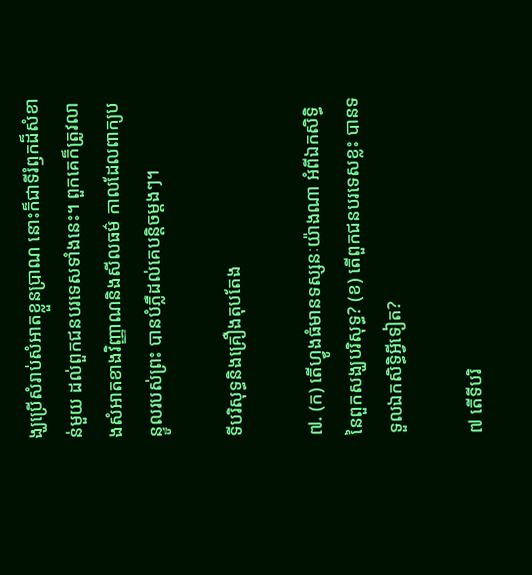ង្ឃប្រើសំរាប់សំអាតខ្លួនប្រាណ នោះក៏ជាទីរំឭកដ៏សំខាន់មួយ ដល់ពួកជនបរទេសទាំងនេះ។ ពួកគេក៏ត្រូវលាងសំអាតខាងវិញ្ញាណនិងសីលធម៌ កាលដែលពាក្យបន្ទូលរបស់ព្រះ បានបំភ្លឺដល់គេបន្ដិចម្ដងៗ។

ទីបរិសុទ្ធនិងគ្រឿងតុបតែង

៧. (ក) តើហ្វូងធំមានទស្សនៈយ៉ាងណា អំពីឯកសិទ្ធិនៃពួកសង្ឃបរិសុទ្ធ? (ខ) តើពួកជនបរទេសខ្លះ បានទទួលឯកសិទ្ធិអ្វីទៀត?

៧ តើទីបរិ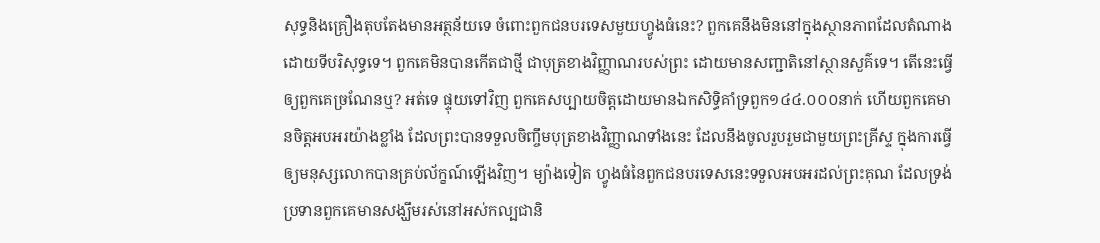សុទ្ធនិងគ្រឿងតុបតែងមានអត្ថន័យទេ ចំពោះពួកជនបរទេសមួយហ្វូងធំនេះ? ពួកគេនឹងមិននៅក្នុងស្ថានភាពដែលតំណាងដោយទីបរិសុទ្ធទេ។ ពួកគេមិនបានកើតជាថ្មី ជាបុត្រខាងវិញ្ញាណរបស់ព្រះ ដោយមានសញ្ជាតិនៅស្ថានសួគ៌ទេ។ តើនេះធ្វើឲ្យពួកគេច្រណែនឬ? អត់ទេ ផ្ទុយទៅវិញ ពួកគេសប្បាយចិត្តដោយមានឯកសិទ្ធិគាំទ្រពួក១៤៤.០០០នាក់ ហើយពួកគេមានចិត្តអបអរយ៉ាងខ្លាំង ដែលព្រះបានទទួលចិញ្ចឹមបុត្រខាងវិញ្ញាណទាំងនេះ ដែលនឹងចូលរួបរួមជាមួយព្រះគ្រីស្ទ ក្នុងការធ្វើឲ្យមនុស្សលោកបានគ្រប់ល័ក្ខណ៍ឡើងវិញ។ ម្យ៉ាងទៀត ហ្វូងធំនៃពួកជនបរទេសនេះទទួលអបអរដល់ព្រះគុណ ដែលទ្រង់ប្រទានពួកគេមានសង្ឃឹមរស់នៅអស់កល្បជានិ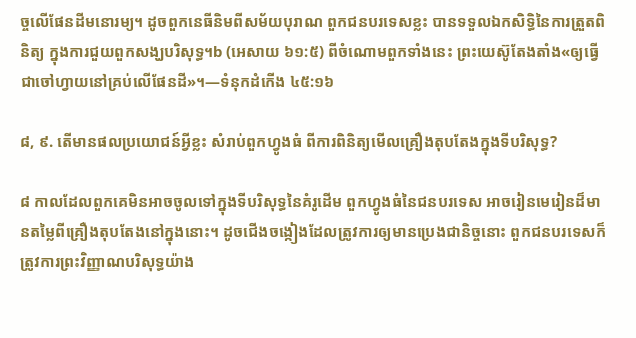ច្ចលើផែនដីមនោរម្យ។ ដូចពួកនេធីនិមពីសម័យបុរាណ ពួកជនបរទេសខ្លះ បានទទួលឯកសិទ្ធិនៃការត្រួតពិនិត្យ ក្នុងការជួយពួកសង្ឃបរិសុទ្ធ។b (អេសាយ ៦១:៥) ពីចំណោមពួកទាំងនេះ ព្រះយេស៊ូតែងតាំង«ឲ្យធ្វើជាចៅហ្វាយនៅគ្រប់លើផែនដី»។—ទំនុកដំកើង ៤៥:១៦

៨, ៩. តើមានផលប្រយោជន៍អ្វីខ្លះ សំរាប់ពួកហ្វូងធំ ពីការពិនិត្យមើលគ្រឿងតុបតែងក្នុងទីបរិសុទ្ធ?

៨ កាលដែលពួកគេមិនអាចចូលទៅក្នុងទីបរិសុទ្ធនៃគំរូដើម ពួកហ្វូងធំនៃជនបរទេស អាចរៀនមេរៀនដ៏មានតម្លៃពីគ្រឿងតុបតែងនៅក្នុងនោះ។ ដូចជើងចង្កៀងដែលត្រូវការឲ្យមានប្រេងជានិច្ចនោះ ពួកជនបរទេសក៏ត្រូវការព្រះវិញ្ញាណបរិសុទ្ធយ៉ាង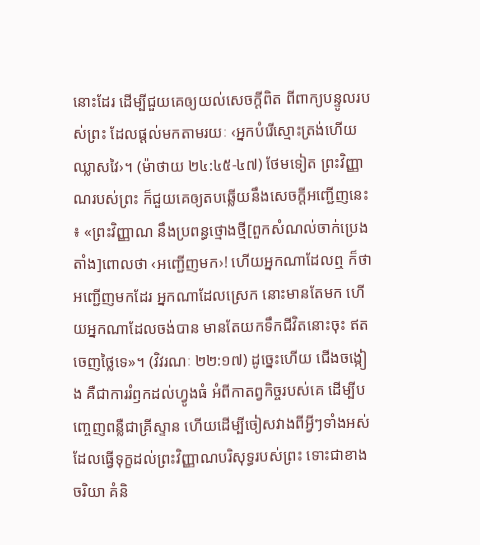នោះដែរ ដើម្បីជួយគេឲ្យយល់សេចក្ដីពិត ពីពាក្យបន្ទូលរបស់ព្រះ ដែលផ្ដល់មកតាមរយៈ ‹អ្នកបំរើស្មោះត្រង់ហើយឈ្លាសវៃ›។ (ម៉ាថាយ ២៤:៤៥-៤៧) ថែមទៀត ព្រះវិញ្ញាណរបស់ព្រះ ក៏ជួយគេឲ្យតបឆ្លើយនឹងសេចក្ដីអញ្ជើញនេះ៖ «ព្រះវិញ្ញាណ នឹងប្រពន្ធថ្មោងថ្មី[ពួកសំណល់ចាក់ប្រេងតាំង]ពោលថា ‹អញ្ជើញមក›! ហើយអ្នកណាដែលឮ ក៏ថា អញ្ជើញមកដែរ អ្នកណាដែលស្រេក នោះមានតែមក ហើយអ្នកណាដែលចង់បាន មានតែយកទឹកជីវិតនោះចុះ ឥតចេញថ្លៃទេ»។ (វិវរណៈ ២២:១៧) ដូច្នេះហើយ ជើងចង្កៀង គឺជាការរំឭកដល់ហ្វូងធំ អំពីកាតព្វកិច្ចរបស់គេ ដើម្បីបញ្ចេញពន្លឺជាគ្រីស្ទាន ហើយដើម្បីចៀសវាងពីអ្វីៗទាំងអស់ ដែលធ្វើទុក្ខដល់ព្រះវិញ្ញាណបរិសុទ្ធរបស់ព្រះ ទោះជាខាងចរិយា គំនិ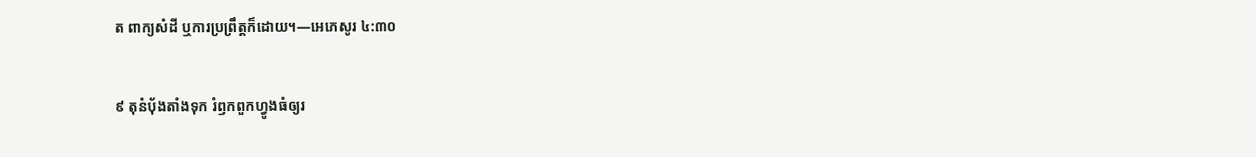ត ពាក្យសំដី ឬការប្រព្រឹត្តក៏ដោយ។—អេភេសូរ ៤:៣០

៩ តុនំប៉័ងតាំងទុក រំឭកពួកហ្វូងធំឲ្យរ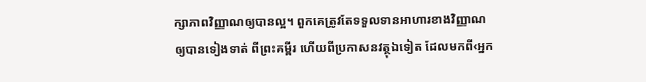ក្សាភាពវិញ្ញាណឲ្យបានល្អ។ ពួកគេត្រូវតែទទួលទានអាហារខាងវិញ្ញាណឲ្យបានទៀងទាត់ ពីព្រះគម្ពីរ ហើយពីប្រកាសនវត្ថុឯទៀត ដែលមកពី‹អ្នក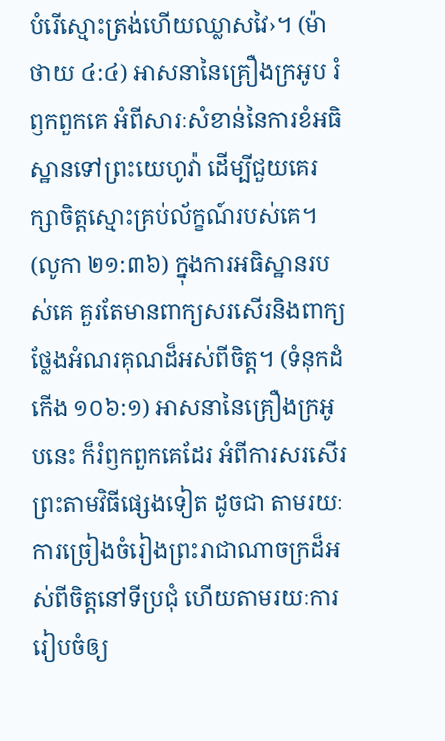បំរើស្មោះត្រង់ហើយឈ្លាសវៃ›។ (ម៉ាថាយ ៤:៤) អាសនានៃគ្រឿងក្រអូប រំឭកពួកគេ អំពីសារៈសំខាន់នៃការខំអធិស្ឋានទៅព្រះយេហូវ៉ា ដើម្បីជួយគេរក្សាចិត្តស្មោះគ្រប់ល័ក្ខណ៍របស់គេ។ (លូកា ២១:៣៦) ក្នុងការអធិស្ឋានរបស់គេ គួរតែមានពាក្យសរសើរនិងពាក្យថ្លែងអំណរគុណដ៏អស់ពីចិត្ត។ (ទំនុកដំកើង ១០៦:១) អាសនានៃគ្រឿងក្រអូបនេះ ក៏រំឭកពួកគេដែរ អំពីការសរសើរព្រះតាមវិធីផ្សេងទៀត ដូចជា តាមរយៈការច្រៀងចំរៀងព្រះរាជាណាចក្រដ៏អស់ពីចិត្តនៅទីប្រជុំ ហើយតាមរយៈការរៀបចំឲ្យ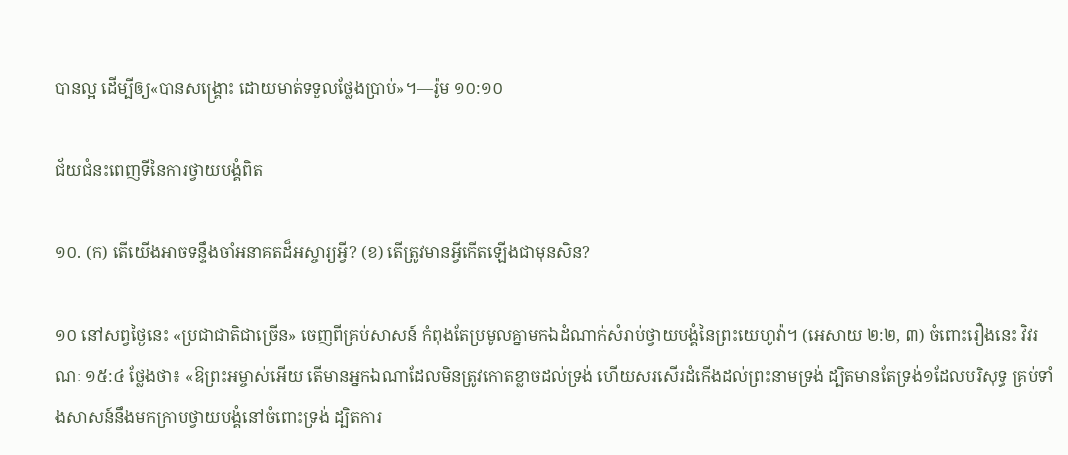បានល្អ ដើម្បីឲ្យ«បានសង្គ្រោះ ដោយមាត់ទទួលថ្លែងប្រាប់»។—រ៉ូម ១០:១០

ជ័យជំនះពេញទីនៃការថ្វាយបង្គំពិត

១០. (ក) តើយើងអាចទន្ទឹងចាំអនាគតដ៏អស្ចារ្យអ្វី? (ខ) តើត្រូវមានអ្វីកើតឡើងជាមុនសិន?

១០ នៅសព្វថ្ងៃនេះ «ប្រជាជាតិជាច្រើន» ចេញពីគ្រប់សាសន៍ កំពុងតែប្រមូលគ្នាមកឯដំណាក់សំរាប់ថ្វាយបង្គំនៃព្រះយេហូវ៉ា។ (អេសាយ ២:២, ៣) ចំពោះរឿងនេះ វិវរណៈ ១៥:៤ ថ្លែងថា៖ «ឱព្រះអម្ចាស់អើយ តើមានអ្នកឯណាដែលមិនត្រូវកោតខ្លាចដល់ទ្រង់ ហើយសរសើរដំកើងដល់ព្រះនាមទ្រង់ ដ្បិតមានតែទ្រង់១ដែលបរិសុទ្ធ គ្រប់ទាំងសាសន៍នឹងមកក្រាបថ្វាយបង្គំនៅចំពោះទ្រង់ ដ្បិតការ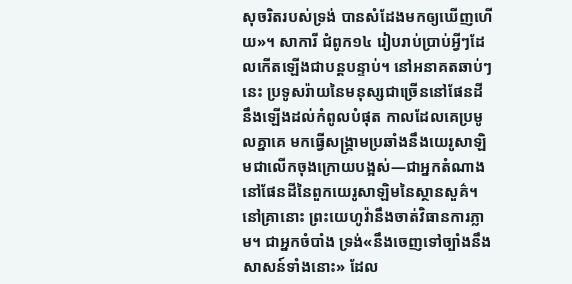សុចរិតរបស់ទ្រង់ បានសំដែងមកឲ្យឃើញហើយ»។ សាការី ជំពូក១៤ រៀបរាប់ប្រាប់អ្វីៗដែលកើតឡើងជាបន្តបន្ទាប់។ នៅអនាគតឆាប់ៗនេះ ប្រទូសរ៉ាយនៃមនុស្សជាច្រើននៅផែនដី នឹងឡើងដល់កំពូលបំផុត កាលដែលគេប្រមូលគ្នាគេ មកធ្វើសង្គ្រាមប្រឆាំងនឹងយេរូសាឡិមជាលើកចុងក្រោយបង្អស់—ជាអ្នកតំណាងនៅផែនដីនៃពួកយេរូសាឡិមនៃស្ថានសួគ៌។ នៅគ្រានោះ ព្រះយេហូវ៉ានឹងចាត់វិធានការភ្លាម។ ជាអ្នកចំបាំង ទ្រង់«នឹងចេញទៅច្បាំងនឹងសាសន៍ទាំងនោះ» ដែល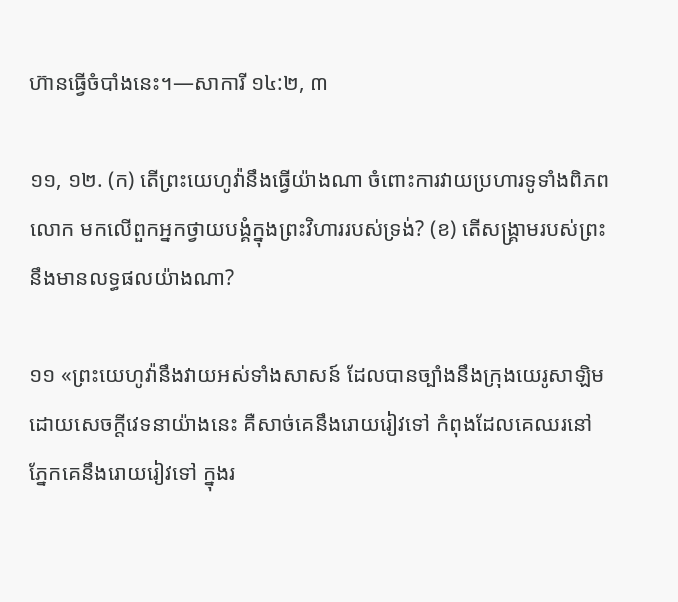ហ៊ានធ្វើចំបាំងនេះ។—សាការី ១៤:២, ៣

១១, ១២. (ក) តើព្រះយេហូវ៉ានឹងធ្វើយ៉ាងណា ចំពោះការវាយប្រហារទូទាំងពិភពលោក មកលើពួកអ្នកថ្វាយបង្គំក្នុងព្រះវិហាររបស់ទ្រង់? (ខ) តើសង្គ្រាមរបស់ព្រះ នឹងមានលទ្ធផលយ៉ាងណា?

១១ «ព្រះយេហូវ៉ានឹងវាយអស់ទាំងសាសន៍ ដែលបានច្បាំងនឹងក្រុងយេរូសាឡិម ដោយសេចក្ដីវេទនាយ៉ាងនេះ គឺសាច់គេនឹងរោយរៀវទៅ កំពុងដែលគេឈរនៅ ភ្នែកគេនឹងរោយរៀវទៅ ក្នុងរ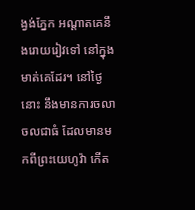ង្វង់ភ្នែក អណ្ដាតគេនឹងរោយរៀវទៅ នៅក្នុងមាត់គេដែរ។ នៅថ្ងៃនោះ នឹងមានការចលាចលជាធំ ដែលមានមកពីព្រះយេហូវ៉ា កើត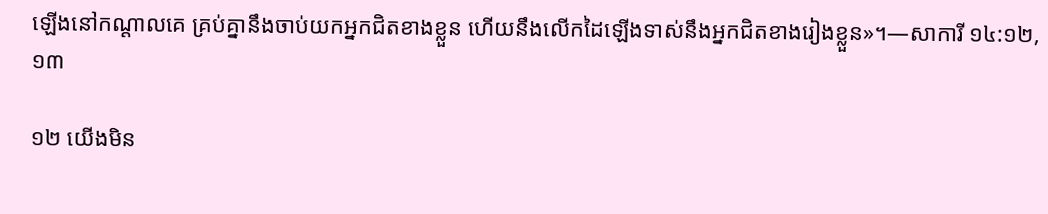ឡើងនៅកណ្ដាលគេ គ្រប់គ្នានឹងចាប់យកអ្នកជិតខាងខ្លួន ហើយនឹងលើកដៃឡើងទាស់នឹងអ្នកជិតខាងរៀងខ្លួន»។—សាការី ១៤:១២, ១៣

១២ យើងមិន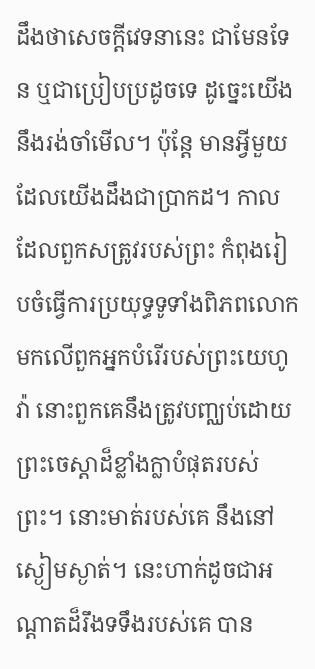ដឹងថាសេចក្ដីវេទនានេះ ជាមែនទែន ឬជាប្រៀបប្រដូចទេ ដូច្នេះយើងនឹងរង់ចាំមើល។ ប៉ុន្តែ មានអ្វីមួយដែលយើងដឹងជាប្រាកដ។ កាលដែលពួកសត្រូវរបស់ព្រះ កំពុងរៀបចំធ្វើការប្រយុទ្ធទូទាំងពិភពលោក មកលើពួកអ្នកបំរើរបស់ព្រះយេហូវ៉ា នោះពួកគេនឹងត្រូវបញ្ឈប់ដោយព្រះចេស្ដាដ៏ខ្លាំងក្លាបំផុតរបស់ព្រះ។ នោះមាត់របស់គេ នឹងនៅស្ងៀមស្ងាត់។ នេះហាក់ដូចជាអណ្ដាតដ៏រឹងទទឹងរបស់គេ បាន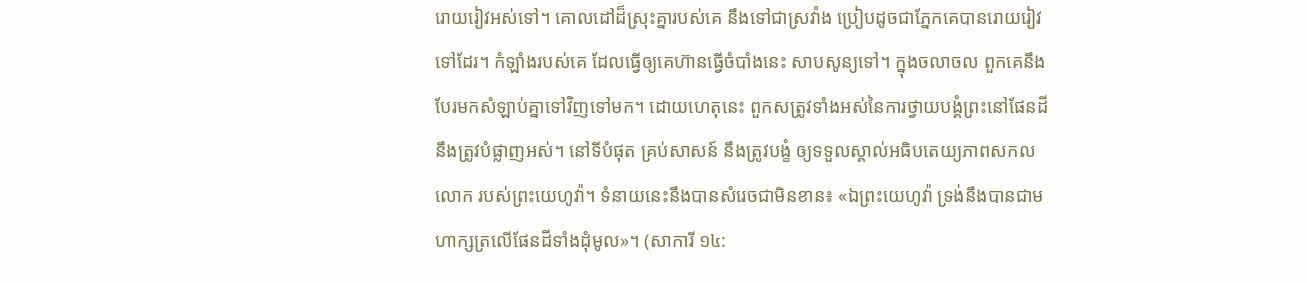រោយរៀវអស់ទៅ។ គោលដៅដ៏ស្រុះគ្នារបស់គេ នឹងទៅជាស្រវាំង ប្រៀបដូចជាភ្នែកគេបានរោយរៀវទៅដែរ។ កំឡាំងរបស់គេ ដែលធ្វើឲ្យគេហ៊ានធ្វើចំបាំងនេះ សាបសូន្យទៅ។ ក្នុងចលាចល ពួកគេនឹងបែរមកសំឡាប់គ្នាទៅវិញទៅមក។ ដោយហេតុនេះ ពួកសត្រូវទាំងអស់នៃការថ្វាយបង្គំព្រះនៅផែនដី នឹងត្រូវបំផ្លាញអស់។ នៅទីបំផុត គ្រប់សាសន៍ នឹងត្រូវបង្ខំ ឲ្យទទួលស្គាល់អធិបតេយ្យភាពសកលលោក របស់ព្រះយេហូវ៉ា។ ទំនាយនេះនឹងបានសំរេចជាមិនខាន៖ «ឯព្រះយេហូវ៉ា ទ្រង់នឹងបានជាមហាក្សត្រលើផែនដីទាំងដុំមូល»។ (សាការី ១៤: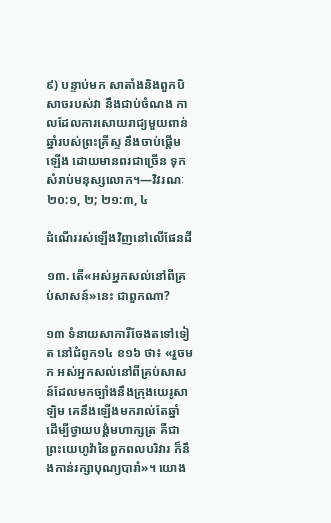៩) បន្ទាប់មក សាតាំងនិងពួកបិសាចរបស់វា នឹងជាប់ចំណង កាលដែលការសោយរាជ្យមួយពាន់ឆ្នាំរបស់ព្រះគ្រីស្ទ នឹងចាប់ផ្ដើមឡើង ដោយមានពរជាច្រើន ទុកសំរាប់មនុស្សលោក។—វិវរណៈ ២០:១, ២; ២១:៣, ៤

ដំណើររស់ឡើងវិញនៅលើផែនដី

១៣. តើ«អស់អ្នកសល់នៅពីគ្រប់សាសន៍»នេះ ជាពួកណា?

១៣ ទំនាយសាការីចែងតទៅទៀត នៅជំពូក១៤ ខ១៦ ថា៖ «រួចមក អស់អ្នកសល់នៅពីគ្រប់សាសន៍ដែលមកច្បាំងនឹងក្រុងយេរូសាឡិម គេនឹងឡើងមករាល់តែឆ្នាំ ដើម្បីថ្វាយបង្គំមហាក្សត្រ គឺជាព្រះយេហូវ៉ានៃពួកពលបរិវារ ក៏នឹងកាន់រក្សាបុណ្យបារាំ»។ យោង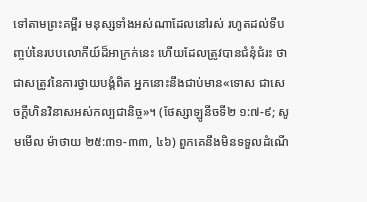ទៅតាមព្រះគម្ពីរ មនុស្សទាំងអស់ណាដែលនៅរស់ រហូតដល់ទីបញ្ចប់នៃរបបលោកីយ៍ដ៏អាក្រក់នេះ ហើយដែលត្រូវបានជំនុំជំរះ ថាជាសត្រូវនៃការថ្វាយបង្គំពិត អ្នកនោះនឹងជាប់មាន«ទោស ជាសេចក្ដីហិនវិនាសអស់កល្បជានិច្ច»។ (ថែស្សាឡូនីចទី២ ១:៧-៩; សូមមើល ម៉ាថាយ ២៥:៣១-៣៣, ៤៦) ពួកគេនឹងមិនទទួលដំណើ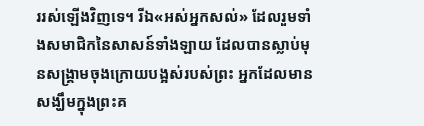ររស់ឡើងវិញទេ។ រីឯ«អស់អ្នកសល់» ដែលរួមទាំងសមាជិកនៃសាសន៍ទាំងឡាយ ដែលបានស្លាប់មុនសង្គ្រាមចុងក្រោយបង្អស់របស់ព្រះ អ្នកដែលមានសង្ឃឹមក្នុងព្រះគ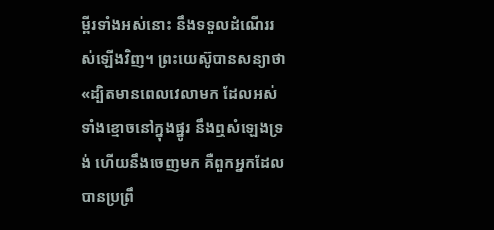ម្ពីរទាំងអស់នោះ នឹងទទួលដំណើររស់ឡើងវិញ។ ព្រះយេស៊ូបានសន្យាថា «ដ្បិតមានពេលវេលាមក ដែលអស់ទាំងខ្មោចនៅក្នុងផ្នូរ នឹងឮសំឡេងទ្រង់ ហើយនឹងចេញមក គឺពួកអ្នកដែលបានប្រព្រឹ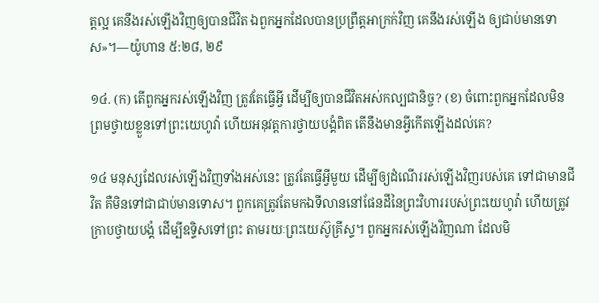ត្តល្អ គេនឹងរស់ឡើងវិញឲ្យបានជីវិត ឯពួកអ្នកដែលបានប្រព្រឹត្តអាក្រក់វិញ គេនឹងរស់ឡើង ឲ្យជាប់មានទោស»។—យ៉ូហាន ៥:២៨, ២៩

១៤. (ក) តើពួកអ្នករស់ឡើងវិញ ត្រូវតែធ្វើអ្វី ដើម្បីឲ្យបានជីវិតអស់កល្បជានិច្ច? (ខ) ចំពោះពួកអ្នកដែលមិនព្រមថ្វាយខ្លួនទៅព្រះយេហូវ៉ា ហើយអនុវត្តការថ្វាយបង្គំពិត តើនឹងមានអ្វីកើតឡើងដល់គេ?

១៤ មនុស្សដែលរស់ឡើងវិញទាំងអស់នេះ ត្រូវតែធ្វើអ្វីមួយ ដើម្បីឲ្យដំណើររស់ឡើងវិញរបស់គេ ទៅជាមានជីវិត គឺមិនទៅជាជាប់មានទោស។ ពួកគេត្រូវតែមកឯទីលាននៅផែនដីនៃព្រះវិហាររបស់ព្រះយេហូវ៉ា ហើយត្រូវក្រាបថ្វាយបង្គំ ដើម្បីឧទ្ទិសទៅព្រះ តាមរយៈព្រះយេស៊ូគ្រីស្ទ។ ពួកអ្នករស់ឡើងវិញណា ដែលមិ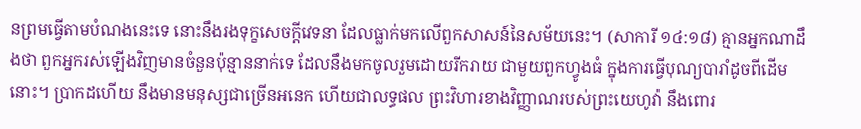នព្រមធ្វើតាមបំណងនេះទេ នោះនឹងរងទុក្ខសេចក្ដីវេទនា ដែលធ្លាក់មកលើពួកសាសន៍នៃសម័យនេះ។ (សាការី ១៤:១៨) គ្មានអ្នកណាដឹងថា ពួកអ្នករស់ឡើងវិញមានចំនួនប៉ុន្មាននាក់ទេ ដែលនឹងមកចូលរួមដោយរីករាយ ជាមួយពួកហ្វូងធំ ក្នុងការធ្វើបុណ្យបារាំដូចពីដើមនោះ។ ប្រាកដហើយ នឹងមានមនុស្សជាច្រើនអនេក ហើយជាលទ្ធផល ព្រះវិហារខាងវិញ្ញាណរបស់ព្រះយេហូវ៉ា នឹងពោរ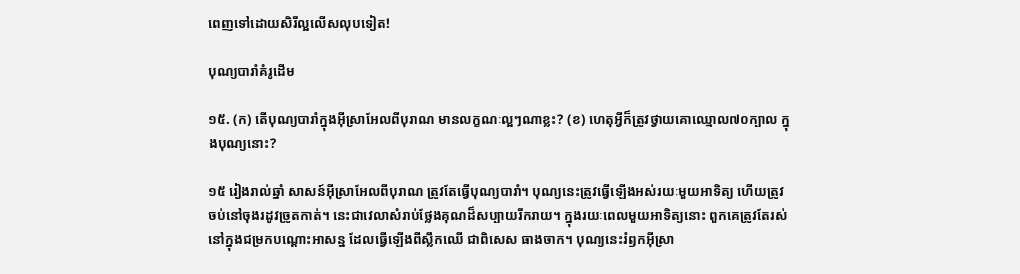ពេញទៅដោយសិរីល្អលើសលុបទៀត!

បុណ្យបារាំគំរូដើម

១៥. (ក) តើបុណ្យបារាំក្នុងអ៊ីស្រាអែលពីបុរាណ មានលក្ខណៈល្អៗណាខ្លះ? (ខ) ហេតុអ្វីក៏ត្រូវថ្វាយគោឈ្មោល៧០ក្បាល ក្នុងបុណ្យនោះ?

១៥ រៀងរាល់ឆ្នាំ សាសន៍អ៊ីស្រាអែលពីបុរាណ ត្រូវតែធ្វើបុណ្យបារាំ។ បុណ្យនេះត្រូវធ្វើឡើងអស់រយៈមួយអាទិត្យ ហើយត្រូវចប់នៅចុងរដូវច្រូតកាត់។ នេះជាវេលាសំរាប់ថ្លែងគុណដ៏សប្បាយរីករាយ។ ក្នុងរយៈពេលមួយអាទិត្យនោះ ពួកគេត្រូវតែរស់នៅក្នុងជម្រកបណ្ដោះអាសន្ន ដែលធ្វើឡើងពីស្លឹកឈើ ជាពិសេស ធាងចាក។ បុណ្យនេះរំឭកអ៊ីស្រា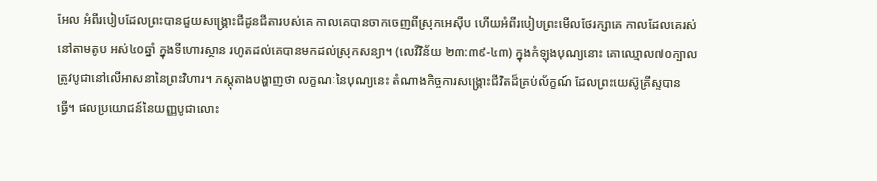អែល អំពីរបៀបដែលព្រះបានជួយសង្គ្រោះជីដូនជីតារបស់គេ កាលគេបានចាកចេញពីស្រុកអេស៊ីប ហើយអំពីរបៀបព្រះមើលថែរក្សាគេ កាលដែលគេរស់នៅតាមតូប អស់៤០ឆ្នាំ ក្នុងទីហោរស្ថាន រហូតដល់គេបានមកដល់ស្រុកសន្យា។ (លេវីវិន័យ ២៣:៣៩-៤៣) ក្នុងកំឡុងបុណ្យនោះ គោឈ្មោល៧០ក្បាល ត្រូវបូជានៅលើអាសនានៃព្រះវិហារ។ ភស្តុតាងបង្ហាញថា លក្ខណៈនៃបុណ្យនេះ តំណាងកិច្ចការសង្គ្រោះជីវិតដ៏គ្រប់ល័ក្ខណ៍ ដែលព្រះយេស៊ូគ្រីស្ទបានធ្វើ។ ផលប្រយោជន៍នៃយញ្ញបូជាលោះ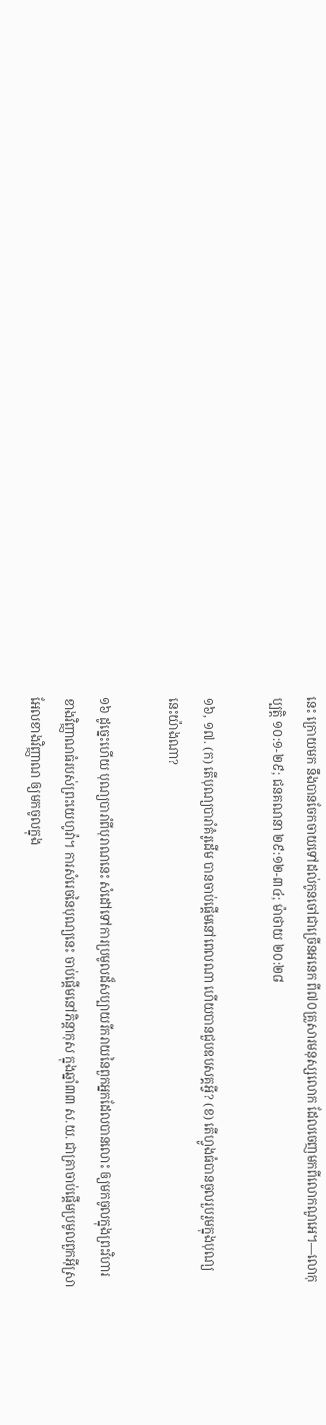នេះ ក្រោយមក នឹងបានចែកចាយទៅដល់កូនចៅជាច្រើនអនេក ពី៧០គ្រួសារមនុស្សលោក ដែលចេញមកពីលោកណូអេ។—លោកុប្បត្តិ ១០:១-២៩; ជនគណនា ២៩:១២-៣៤; ម៉ាថាយ ២០:២៨

១៦, ១៧. (ក) តើបុណ្យបារាំគំរូដើម បានចាប់ផ្ដើមនៅពេលណា ហើយបានជួបឧបសគ្គអ្វី? (ខ) តើហ្វូងធំបានចូលរួបរួមក្នុងបុណ្យនេះយ៉ាងណា?

១៦ ដូច្នេះហើយ បុណ្យបារាំពីបុរាណនេះ សំដៅទៅការប្រមូលដ៏សប្បាយរីករាយនៃពួកអ្នកដែលបានលោះ ឲ្យមកចូលក្នុងព្រះវិហារខាងវិញ្ញាណធំរបស់ព្រះយេហូវ៉ា។ ការសំរេចនៃបុណ្យនេះ ចាប់ផ្ដើមនៅភិន្ដាកុស ក្នុងឆ្នាំ៣៣ ស.យ. ជាគ្រាចាប់ផ្ដើមប្រមូលពួកអ៊ីស្រាអែលខាងវិញ្ញាណ ឲ្យមកចូលក្នុង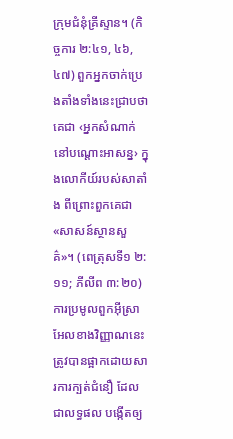ក្រុមជំនុំគ្រីស្ទាន។ (កិច្ចការ ២:៤១, ៤៦, ៤៧) ពួកអ្នកចាក់ប្រេងតាំងទាំងនេះជ្រាបថា គេជា ‹អ្នកសំណាក់នៅបណ្ដោះអាសន្ន› ក្នុងលោកីយ៍របស់សាតាំង ពីព្រោះពួកគេជា«សាសន៍ស្ថានសួគ៌»។ (ពេត្រុសទី១ ២:១១; ភីលីព ៣:២០) ការប្រមូលពួកអ៊ីស្រាអែលខាងវិញ្ញាណនេះ ត្រូវបានផ្អាកដោយសារការក្បត់ជំនឿ ដែលជាលទ្ធផល បង្កើតឲ្យ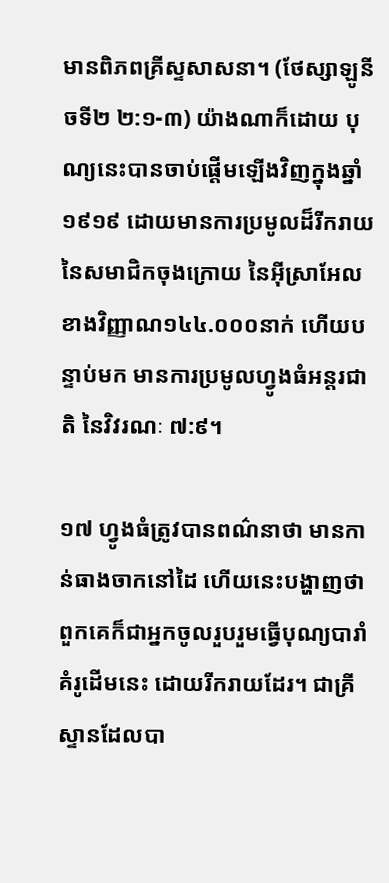មានពិភពគ្រីស្ទសាសនា។ (ថែស្សាឡូនីចទី២ ២:១-៣) យ៉ាងណាក៏ដោយ បុណ្យនេះបានចាប់ផ្ដើមឡើងវិញក្នុងឆ្នាំ១៩១៩ ដោយមានការប្រមូលដ៏រីករាយនៃសមាជិកចុងក្រោយ នៃអ៊ីស្រាអែលខាងវិញ្ញាណ១៤៤.០០០នាក់ ហើយបន្ទាប់មក មានការប្រមូលហ្វូងធំអន្តរជាតិ នៃវិវរណៈ ៧:៩។

១៧ ហ្វូងធំត្រូវបានពណ៌នាថា មានកាន់ធាងចាកនៅដៃ ហើយនេះបង្ហាញថា ពួកគេក៏ជាអ្នកចូលរួបរួមធ្វើបុណ្យបារាំគំរូដើមនេះ ដោយរីករាយដែរ។ ជាគ្រីស្ទានដែលបា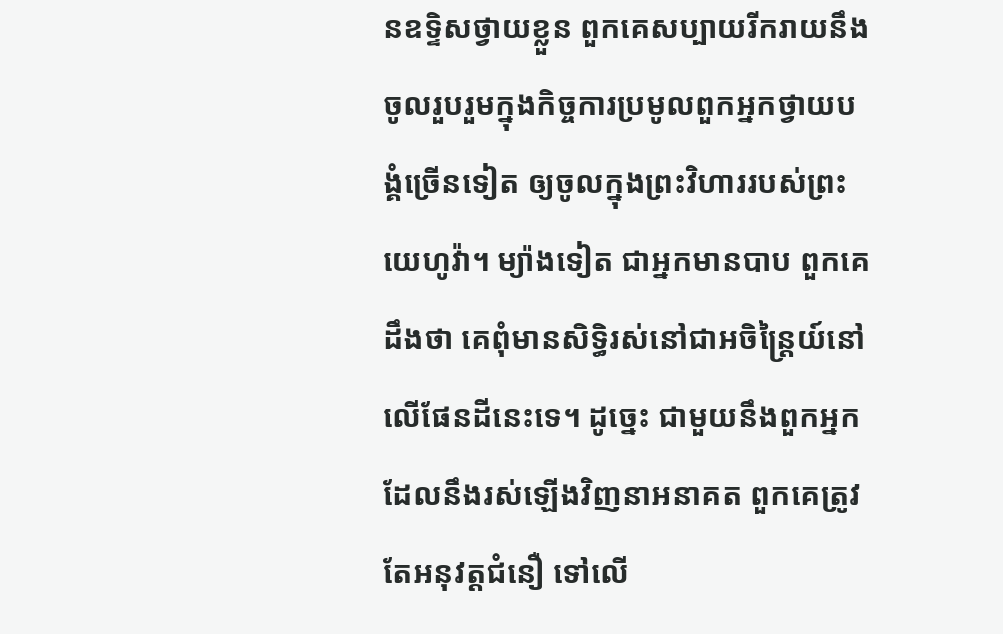នឧទ្ទិសថ្វាយខ្លួន ពួកគេសប្បាយរីករាយនឹងចូលរួបរួមក្នុងកិច្ចការប្រមូលពួកអ្នកថ្វាយបង្គំច្រើនទៀត ឲ្យចូលក្នុងព្រះវិហាររបស់ព្រះយេហូវ៉ា។ ម្យ៉ាងទៀត ជាអ្នកមានបាប ពួកគេដឹងថា គេពុំមានសិទ្ធិរស់នៅជាអចិន្ត្រៃយ៍នៅលើផែនដីនេះទេ។ ដូច្នេះ ជាមួយនឹងពួកអ្នកដែលនឹងរស់ឡើងវិញនាអនាគត ពួកគេត្រូវតែអនុវត្តជំនឿ ទៅលើ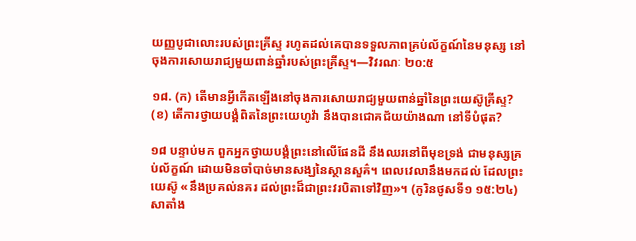យញ្ញបូជាលោះរបស់ព្រះគ្រីស្ទ រហូតដល់គេបានទទួលភាពគ្រប់ល័ក្ខណ៍នៃមនុស្ស នៅចុងការសោយរាជ្យមួយពាន់ឆ្នាំរបស់ព្រះគ្រីស្ទ។—វិវរណៈ ២០:៥

១៨. (ក) តើមានអ្វីកើតឡើងនៅចុងការសោយរាជ្យមួយពាន់ឆ្នាំនៃព្រះយេស៊ូគ្រីស្ទ? (ខ) តើការថ្វាយបង្គំពិតនៃព្រះយេហូវ៉ា នឹងបានជោគជ័យយ៉ាងណា នៅទីបំផុត?

១៨ បន្ទាប់មក ពួកអ្នកថ្វាយបង្គំព្រះនៅលើផែនដី នឹងឈរនៅពីមុខទ្រង់ ជាមនុស្សគ្រប់ល័ក្ខណ៍ ដោយមិនចាំបាច់មានសង្ឃនៃស្ថានសួគ៌។ ពេលវេលានឹងមកដល់ ដែលព្រះយេស៊ូ «នឹងប្រគល់នគរ ដល់ព្រះដ៏ជាព្រះវរបិតាទៅវិញ»។ (កូរិនថូសទី១ ១៥:២៤) សាតាំង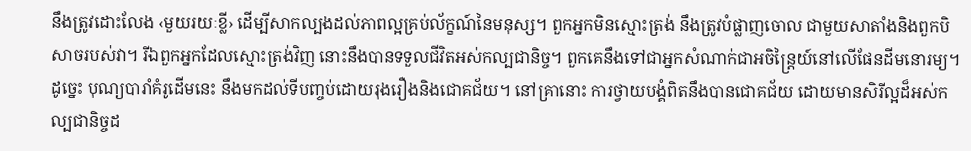នឹងត្រូវដោះលែង ‹មួយរយៈខ្លី› ដើម្បីសាកល្បងដល់ភាពល្អគ្រប់ល័ក្ខណ៍នៃមនុស្ស។ ពួកអ្នកមិនស្មោះត្រង់ នឹងត្រូវបំផ្លាញចោល ជាមួយសាតាំងនិងពួកបិសាចរបស់វា។ រីឯពួកអ្នកដែលស្មោះត្រង់វិញ នោះនឹងបានទទួលជីវិតអស់កល្បជានិច្ច។ ពួកគេនឹងទៅជាអ្នកសំណាក់ជាអចិន្ត្រៃយ៍នៅលើផែនដីមនោរម្យ។ ដូច្នេះ បុណ្យបារាំគំរូដើមនេះ នឹងមកដល់ទីបញ្ចប់ដោយរុងរឿងនិងជោគជ័យ។ នៅគ្រានោះ ការថ្វាយបង្គំពិតនឹងបានជោគជ័យ ដោយមានសិរីល្អដ៏អស់កល្បជានិច្ចដ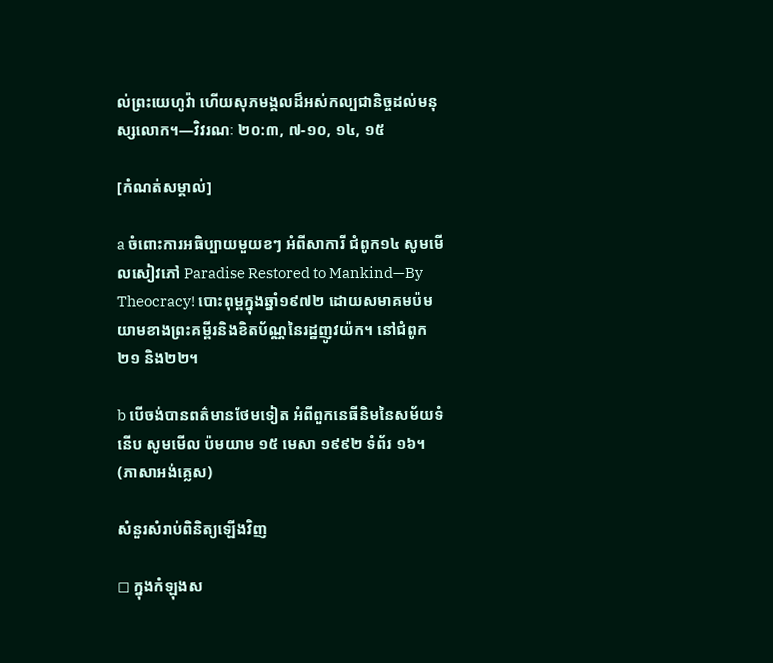ល់ព្រះយេហូវ៉ា ហើយសុភមង្គលដ៏អស់កល្បជានិច្ចដល់មនុស្សលោក។—វិវរណៈ ២០:៣, ៧-១០, ១៤, ១៥

[កំណត់សម្គាល់]

a ចំពោះការអធិប្បាយមួយខៗ អំពីសាការី ជំពូក១៤ សូមមើលសៀវភៅ Paradise Restored to Mankind—By Theocracy! បោះពុម្ពក្នុងឆ្នាំ១៩៧២ ដោយសមាគមប៉មយាមខាងព្រះគម្ពីរនិងខិតប័ណ្ណនៃរដ្ឋញូវយ៉ក។ នៅជំពូក២១ និង២២។

b បើចង់បានពត៌មានថែមទៀត អំពីពួកនេធីនិមនៃសម័យទំនើប សូមមើល ប៉មយាម ១៥ មេសា ១៩៩២ ទំព័រ ១៦។ (ភាសាអង់គ្លេស)

សំនួរសំរាប់ពិនិត្យឡើងវិញ

◻ ក្នុងកំឡុងស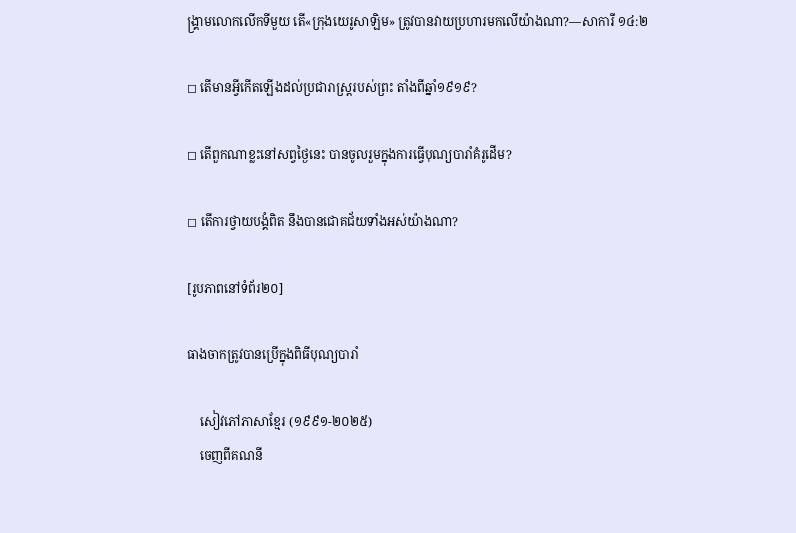ង្គ្រាមលោកលើកទីមួយ តើ«ក្រុងយេរូសាឡិម» ត្រូវបានវាយប្រហារមកលើយ៉ាងណា?—សាការី ១៤:២

◻ តើមានអ្វីកើតឡើងដល់ប្រជារាស្ត្ររបស់ព្រះ តាំងពីឆ្នាំ១៩១៩?

◻ តើពួកណាខ្លះនៅសព្វថ្ងៃនេះ បានចូលរួមក្នុងការធ្វើបុណ្យបារាំគំរូដើម?

◻ តើការថ្វាយបង្គំពិត នឹងបានជោគជ័យទាំងអស់យ៉ាងណា?

[រូបភាពនៅទំព័រ២០]

ធាងចាកត្រូវបានប្រើក្នុងពិធីបុណ្យបារាំ

    សៀវភៅភាសាខ្មែរ (១៩៩១-២០២៥)
    ចេញពីគណនី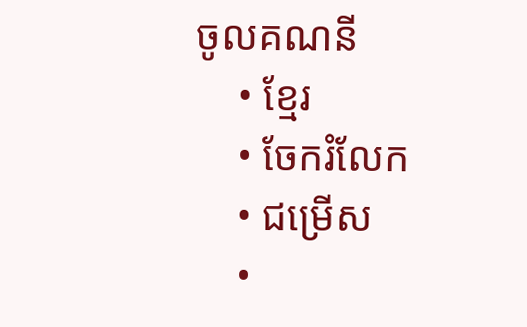ចូលគណនី
    • ខ្មែរ
    • ចែករំលែក
    • ជម្រើស
    •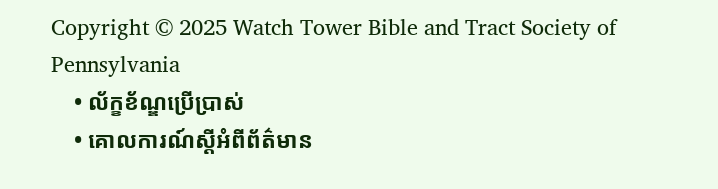Copyright © 2025 Watch Tower Bible and Tract Society of Pennsylvania
    • ល័ក្ខខ័ណ្ឌប្រើប្រាស់
    • គោលការណ៍ស្ដីអំពីព័ត៌មាន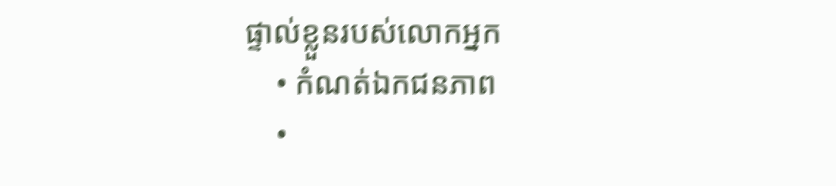ផ្ទាល់ខ្លួនរបស់លោកអ្នក
    • កំណត់ឯកជនភាព
    •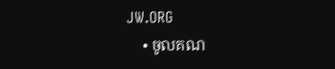JW.ORG
    • ចូលគណ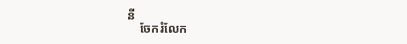នី
    ចែករំលែក